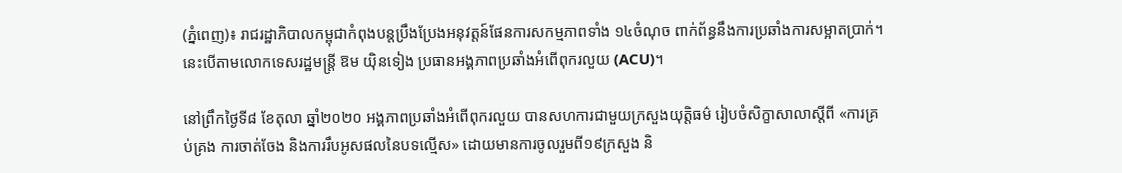(ភ្នំពេញ)៖ រាជរដ្ឋាភិបាលកម្ពុជាកំពុងបន្តប្រឹងប្រែងអនុវត្តន៍ផែនការសកម្មភាពទាំង ១៤ចំណុច ពាក់ព័ន្ធនឹងការប្រឆាំងការសម្អាតប្រាក់។ នេះបើតាមលោកទេសរដ្ឋមន្ត្រី ឱម យ៉ិនទៀង ប្រធានអង្គភាពប្រឆាំងអំពើពុករលួយ (ACU)។

នៅព្រឹកថ្ងៃទី៨ ខែតុលា ឆ្នាំ២០២០ អង្គភាពប្រឆាំងអំពើពុករលួយ បានសហការជាមួយក្រសួងយុត្តិធម៌ រៀបចំសិក្ខាសាលាស្តីពី «ការគ្រប់គ្រង ការចាត់ចែង និងការរឹបអូសផលនៃបទល្មើស» ដោយមានការចូលរួមពី១៩ក្រសួង និ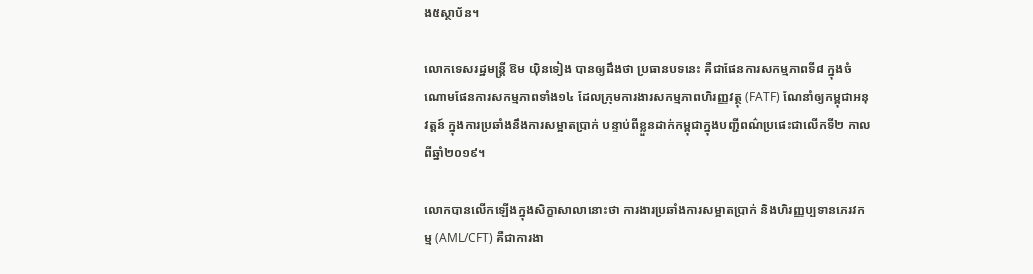ង៥ស្ថាប័ន។

លោកទេសរដ្ឋមន្ត្រី ឱម យ៉ិនទៀង បានឲ្យដឹងថា ប្រធានបទនេះ គឺជាផែនការសកម្មភាពទី៨ ក្នុងចំណោមផែនការសកម្មភាពទាំង១៤ ដែលក្រុមការងារសកម្មភាពហិរញ្ញវត្ថុ (FATF) ណែនាំឲ្យកម្ពុជាអនុវត្តន៍ ក្នុងការប្រឆាំងនឹងការសម្អាតប្រាក់ បន្ទាប់ពីខ្លួនដាក់កម្ពុជាក្នុងបញ្ជីពណ៌ប្រផេះជាលើកទី២ កាលពីឆ្នាំ២០១៩។

លោកបានលើកឡើងក្នុងសិក្ខាសាលានោះថា ការងារប្រឆាំងការសម្អាតប្រាក់ និងហិរញ្ញប្បទានភេរវកម្ម (AML/CFT) គឺជាការងា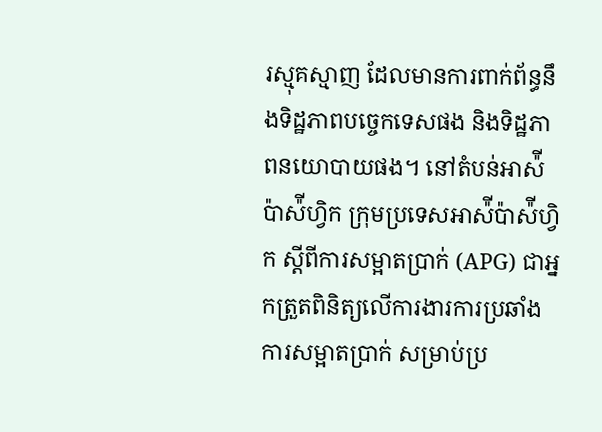រស្មុគស្មាញ ដែលមានការពាក់ព័ន្ធនឹងទិដ្ឋភាពបច្ចេកទេសផង និងទិដ្ឋភាពនយោបាយផង។ នៅតំបន់អាស៉ីប៉ាស៉ីហ្វិក ក្រុមប្រទេសអាស៉ីប៉ាស៉ីហ្វិក ស្ដីពីការសម្អាតប្រាក់ (APG) ជាអ្នកត្រួតពិនិត្យលើការងារការប្រឆាំងការសម្អាតប្រាក់ សម្រាប់ប្រ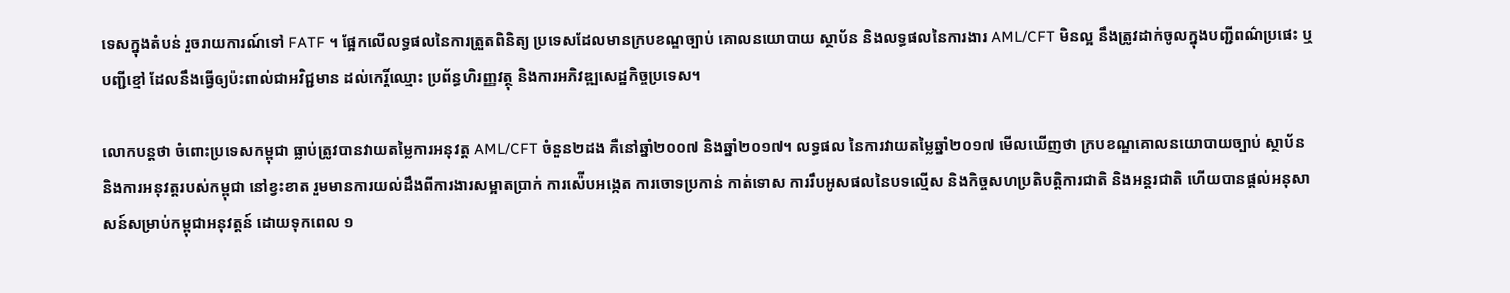ទេសក្នុងតំបន់ រួចរាយការណ៍ទៅ FATF ។ ផ្អែកលើលទ្ធផលនៃការត្រួតពិនិត្យ ប្រទេសដែលមានក្របខណ្ឌច្បាប់ គោលនយោបាយ ស្ថាប័ន និងលទ្ធផលនៃការងារ AML/CFT មិនល្អ នឹងត្រូវដាក់ចូលក្នុងបញ្ជីពណ៌ប្រផេះ ឬបញ្ជីខ្មៅ ដែលនឹងធ្វើឲ្យប៉ះពាល់ជាអវិជ្ជមាន ដល់កេរ្តិ៍ឈ្មោះ ប្រព័ន្ធហិរញ្ញវត្ថុ និងការអភិវឌ្ឍសេដ្ឋកិច្ចប្រទេស។

លោកបន្តថា ចំពោះប្រទេសកម្ពុជា ធ្លាប់ត្រូវបានវាយតម្លៃការអនុវត្ត AML/CFT ចំនួន២ដង គឺនៅឆ្នាំ២០០៧ និងឆ្នាំ២០១៧។ លទ្ធផល នៃការវាយតម្លៃឆ្នាំ២០១៧ មើលឃើញថា ក្របខណ្ឌគោលនយោបាយច្បាប់ ស្ថាប័ន និងការអនុវត្តរបស់កម្ពុជា នៅខ្វះខាត រួមមានការយល់ដឹងពីការងារសម្អាតប្រាក់ ការស៉ើបអង្កេត ការចោទប្រកាន់ កាត់ទោស ការរឹបអូសផលនៃបទល្មើស និងកិច្ចសហប្រតិបត្តិការជាតិ និងអន្តរជាតិ ហើយបានផ្តល់អនុសាសន៍សម្រាប់កម្ពុជាអនុវត្តន៍ ដោយទុកពេល ១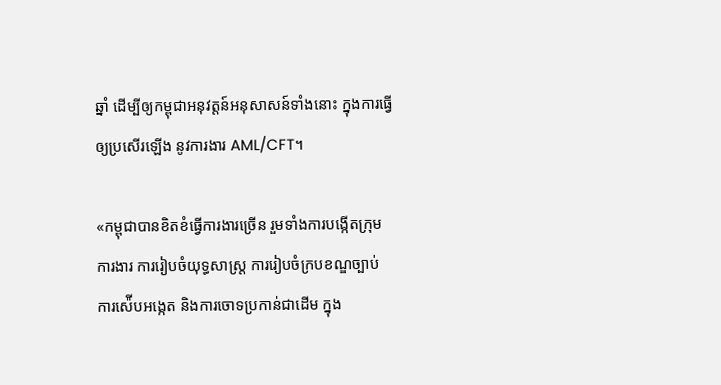ឆ្នាំ ដើម្បីឲ្យកម្ពុជាអនុវត្តន៍អនុសាសន៍ទាំងនោះ ក្នុងការធ្វើឲ្យប្រសើរឡើង នូវការងារ AML/CFT។

«កម្ពុជាបានខិតខំធ្វើការងារច្រើន រួមទាំងការបង្កើតក្រុមការងារ ការរៀបចំយុទ្ធសាស្ត្រ ការរៀបចំក្របខណ្ឌច្បាប់ ការស៉ើបអង្កេត និងការចោទប្រកាន់ជាដើម ក្នុង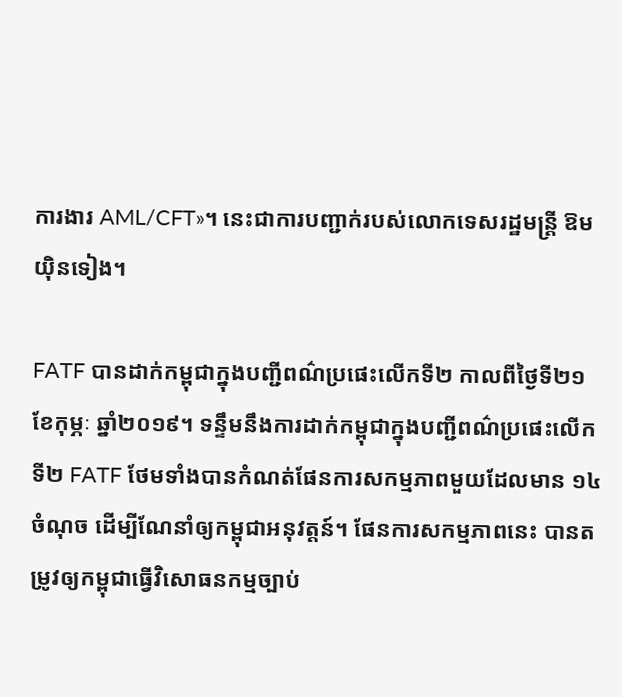ការងារ AML/CFT»។ នេះជាការបញ្ជាក់របស់លោកទេសរដ្ឋមន្ត្រី ឱម យ៉ិនទៀង។

FATF បានដាក់កម្ពុជាក្នុងបញ្ជីពណ៌ប្រផេះលើកទី២ កាលពីថ្ងៃទី២១ ខែកុម្ភៈ ឆ្នាំ២០១៩។ ទន្ទឹមនឹងការដាក់កម្ពុជាក្នុងបញ្ជីពណ៌ប្រផេះលើកទី២ FATF ថែមទាំងបានកំណត់ផែនការសកម្មភាពមួយដែលមាន ១៤ចំណុច ដើម្បីណែនាំឲ្យកម្ពុជាអនុវត្តន៍។ ផែនការសកម្មភាពនេះ បានតម្រូវឲ្យកម្ពុជាធ្វើវិសោធនកម្មច្បាប់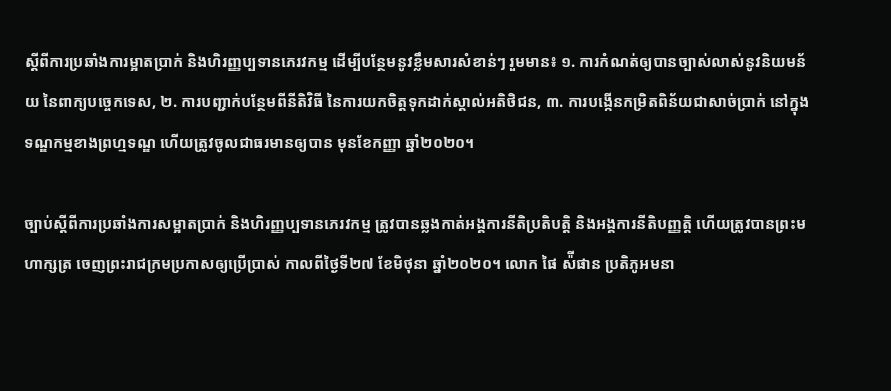ស្ដីពីការប្រឆាំងការម្អាតប្រាក់ និងហិរញ្ញប្បទានភេរវកម្ម ដើម្បីបន្ថែមនូវខ្លឹមសារសំខាន់ៗ រួមមាន៖ ១. ការកំណត់ឲ្យបានច្បាស់លាស់នូវនិយមន័យ នៃពាក្យបច្ចេកទេស, ២. ការបញ្ជាក់បន្ថែមពីនីតិវិធី នៃការយកចិត្តទុកដាក់ស្គាល់អតិថិជន, ៣. ការបង្កើនកម្រិតពិន័យជាសាច់ប្រាក់ នៅក្នុងទណ្ឌកម្មខាងព្រហ្មទណ្ឌ ហើយត្រូវចូលជាធរមានឲ្យបាន មុនខែកញ្ញា ឆ្នាំ២០២០។

ច្បាប់ស្តីពីការប្រឆាំងការសម្អាតប្រាក់ និងហិរញ្ញប្បទានភេរវកម្ម ត្រូវបានឆ្លងកាត់អង្គការនីតិប្រតិបត្តិ និងអង្គការនីតិបញ្ញត្តិ ហើយត្រូវបានព្រះមហាក្សត្រ ចេញព្រះរាជក្រមប្រកាសឲ្យប្រើប្រាស់ កាលពីថ្ងៃទី២៧ ខែមិថុនា ឆ្នាំ២០២០។ លោក ផៃ ស៉ីផាន ប្រតិភូអមនា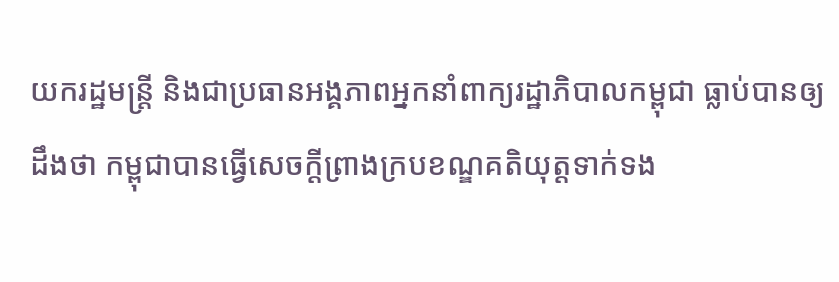យករដ្ឋមន្ត្រី និងជាប្រធានអង្គភាពអ្នកនាំពាក្យរដ្ឋាភិបាលកម្ពុជា ធ្លាប់បានឲ្យដឹងថា កម្ពុជាបានធ្វើសេចក្តីព្រាងក្របខណ្ឌគតិយុត្តទាក់ទង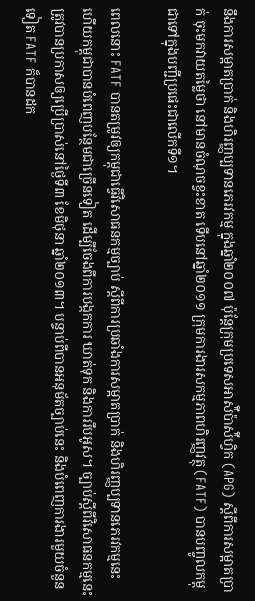នឹងការសម្អាតប្រាក់ និងហិរញ្ញប្បទានភេរវកម្ម ក្នុងឆ្នាំ២០០៧ ប៉ុន្តែក្រុមប្រទេសអាស៉ីប៉ាស៉ីហ្វិក (APG) ស្ដីពីការសម្អាតប្រាក់ ចុះមកវាយតម្លៃថា នៅមានចំណុចខ្វះខាត ទើបនៅឆ្នាំ២០១១ ក្រុមការងារសកម្មភាពហិរញ្ញវត្ថុ (FATF) បានបញ្ចូលកម្ពុជាទៅក្នុងបញ្ជីប្រផេះជាលើកទី១។

ពេលនោះ FATF បានតម្រូវឲ្យកម្ពុជាធ្វើវិសោធនកម្មច្បាប់ ស្ដីពីការប្រឆាំងការសម្អាតប្រាក់ និងហិរញ្ញប្បទានភេរវកម្មនេះ ហើយកម្ពុជាបានបំពេញបន្ថែមជាច្រើនទៀត ដើម្បីចែងពីការបង្កកការ ឃាត់ទុក និងការរឹបអូស។ ច្បាប់ស្ដីពីវិសោធនកម្មនេះ ត្រូវបានប្រកាសឲ្យប្រើប្រាស់នៅថ្ងៃទី៣ ខែមិថុនា ឆ្នាំ២០១៣។ បន្ទាប់ពីបានអនុម័តច្បាប់នេះ និងបំពេញការងារមួយចំនួនទៀត FATF ក៏បានដក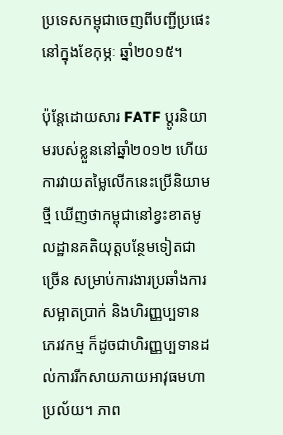ប្រទេសកម្ពុជាចេញពីបញ្ជីប្រផេះ នៅក្នុងខែកុម្ភៈ ឆ្នាំ២០១៥។

ប៉ុន្តែដោយសារ FATF ប្ដូរនិយាមរបស់ខ្លួននៅឆ្នាំ២០១២ ហើយការវាយតម្លៃលើកនេះប្រើនិយាមថ្មី ឃើញថាកម្ពុជានៅខ្វះខាតមូលដ្ឋានគតិយុត្តបន្ថែមទៀតជាច្រើន សម្រាប់ការងារប្រឆាំងការសម្អាតប្រាក់ និងហិរញ្ញប្បទានភេរវកម្ម ក៏ដូចជាហិរញ្ញប្បទានដល់ការរីកសាយភាយអាវុធមហាប្រល័យ។ ភាព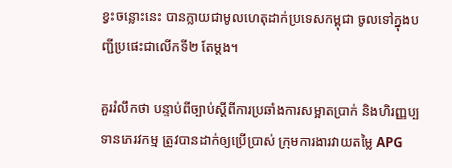ខ្វះចន្លោះនេះ បានក្លាយជាមូលហេតុដាក់ប្រទេសកម្ពុជា ចូលទៅក្នុងបញ្ជីប្រផេះជាលើកទី២ តែម្តង។

គួររំលឹកថា បន្ទាប់ពីច្បាប់ស្តីពីការប្រឆាំងការសម្អាតប្រាក់ និងហិរញ្ញប្បទានភេរវកម្ម ត្រូវបានដាក់ឲ្យប្រើប្រាស់ ក្រុមការងារវាយតម្លៃ APG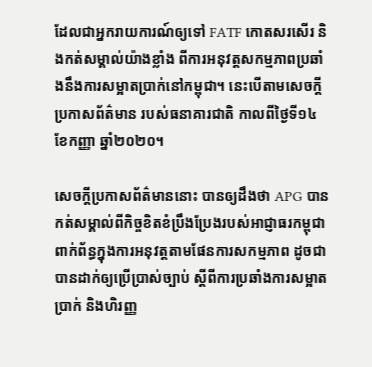ដែលជាអ្នករាយការណ៍ឲ្យទៅ FATF កោតសរសើរ និងកត់សម្គាល់យ៉ាងខ្លាំង ពីការអនុវត្តសកម្មភាពប្រឆាំងនឹងការសម្អាតប្រាក់នៅកម្ពុជា។ នេះបើតាមសេចក្តីប្រកាសព័ត៌មាន របស់ធនាគារជាតិ កាលពីថ្ងៃទី១៤ ខែកញ្ញា ឆ្នាំ២០២០។

សេចក្តីប្រកាសព័ត៌មាននោះ បានឲ្យដឹងថា APG បានកត់សម្គាល់ពីកិច្ចខិតខំប្រឹងប្រែងរបស់អាជ្ញាធរកម្ពុជា ពាក់ព័ន្ធក្នុងការអនុវត្តតាមផែនការសកម្មភាព ដូចជាបានដាក់ឲ្យប្រើប្រាស់ច្បាប់ ស្ដីពីការប្រឆាំងការសម្អាតប្រាក់ និងហិរញ្ញ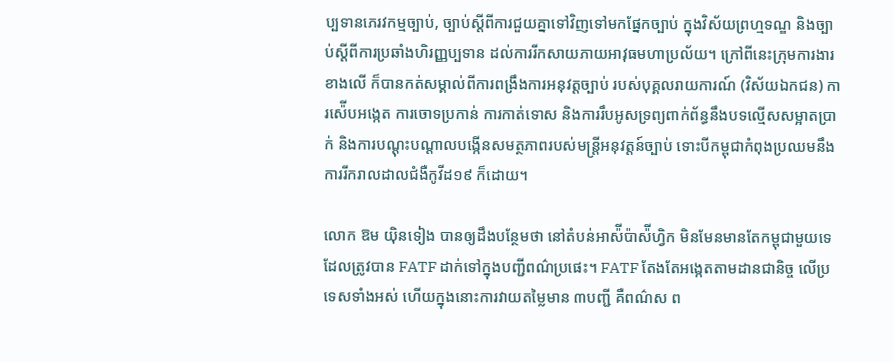ប្បទានភេរវកម្មច្បាប់, ច្បាប់ស្ដីពីការជួយគ្នាទៅវិញទៅមកផ្នែកច្បាប់ ក្នុងវិស័យព្រហ្មទណ្ឌ និងច្បាប់ស្ដីពីការប្រឆាំងហិរញ្ញប្បទាន ដល់ការរីកសាយភាយអាវុធមហាប្រល័យ។ ក្រៅពីនេះក្រុមការងារខាងលើ ក៏បានកត់សម្គាល់ពីការពង្រឹងការអនុវត្តច្បាប់ របស់បុគ្គលរាយការណ៍ (វិស័យឯកជន) ការស៉ើបអង្កេត ការចោទប្រកាន់ ការកាត់ទោស និងការរឹបអូសទ្រព្យពាក់ព័ន្ធនឹងបទល្មើសសម្អាតប្រាក់ និងការបណ្ដុះបណ្ដាលបង្កើនសមត្ថភាពរបស់មន្ត្រីអនុវត្តន៍ច្បាប់ ទោះបីកម្ពុជាកំពុងប្រឈមនឹងការរីករាលដាលជំងឺកូវីដ១៩ ក៏ដោយ។

លោក ឱម យ៉ិនទៀង បានឲ្យដឹងបន្ថែមថា នៅតំបន់អាស៉ីប៉ាស៉ីហ្វិក មិនមែនមានតែកម្ពុជាមួយទេ ដែលត្រូវបាន FATF ដាក់ទៅក្នុងបញ្ជីពណ៌ប្រផេះ។ FATF តែងតែអង្កេតតាមដានជានិច្ច លើប្រទេសទាំងអស់ ហើយក្នុងនោះការវាយតម្លៃមាន ៣បញ្ជី គឺពណ៌ស ព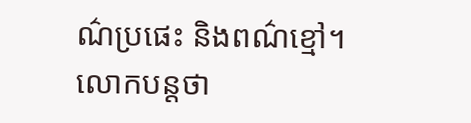ណ៌ប្រផេះ និងពណ៌ខ្មៅ។ លោកបន្តថា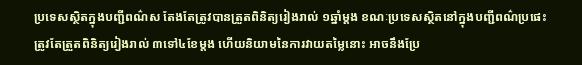ប្រទេសស្ថិតក្នុងបញ្ជីពណ៌ស តែងតែត្រូវបានត្រួតពិនិត្យរៀងរាល់ ១ឆ្នាំម្តង ខណៈប្រទេសស្ថិតនៅក្នុងបញ្ជីពណ៌ប្រផេះ ត្រូវតែត្រួតពិនិត្យរៀងរាល់ ៣ទៅ៤ខែម្តង ហើយនិយាមនៃការវាយតម្លៃនោះ អាចនឹងប្រែ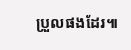ប្រួលផងដែរ៕